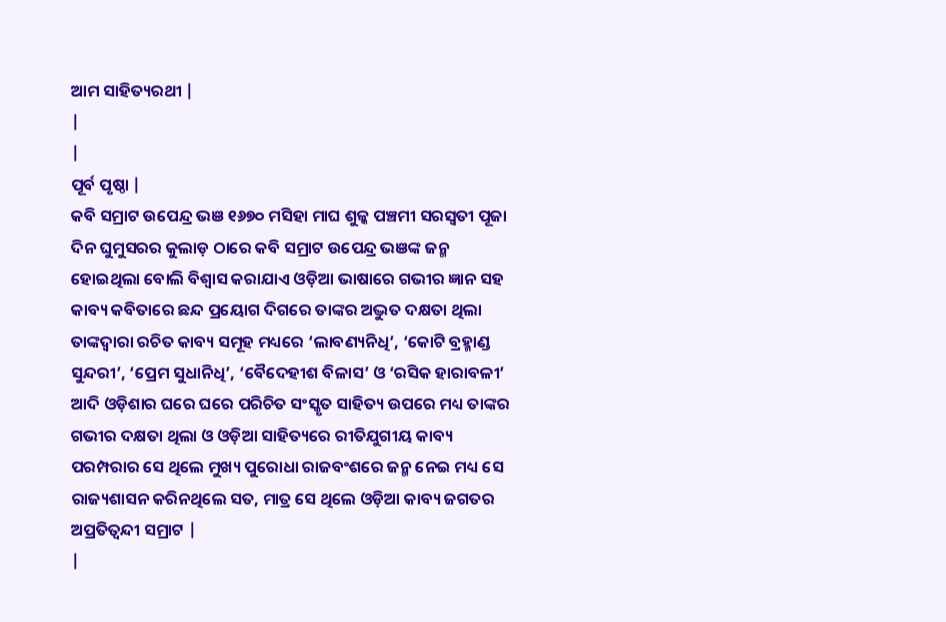ଆମ ସାହିତ୍ୟରଥୀ |
|
|
ପୂର୍ବ ପୃଷ୍ଠା |
କବି ସମ୍ରାଟ ଉପେନ୍ଦ୍ର ଭଞ ୧୬୭୦ ମସିହା ମାଘ ଶୁଳ୍କ ପଞ୍ଚମୀ ସରସ୍ବତୀ ପୂଜା ଦିନ ଘୁମୁସରର କୁଲାଡ଼ ଠାରେ କବି ସମ୍ରାଟ ଉପେନ୍ଦ୍ର ଭଞଙ୍କ ଜନ୍ମ ହୋଇଥିଲା ବୋଲି ବିଶ୍ବାସ କରାଯାଏ ଓଡ଼ିଆ ଭାଷାରେ ଗଭୀର ଜ୍ଞାନ ସହ କାବ୍ୟ କବିତାରେ ଛନ୍ଦ ପ୍ରୟୋଗ ଦିଗରେ ତାଙ୍କର ଅଦ୍ଭୁତ ଦକ୍ଷତା ଥିଲା ତାଙ୍କଦ୍ବାରା ରଚିତ କାବ୍ୟ ସମୂହ ମଧ୍ୟରେ ‘ଲାବଣ୍ୟନିଧି’, ‘କୋଟି ବ୍ରହ୍ମାଣ୍ଡ ସୁନ୍ଦରୀ’, ‘ପ୍ରେମ ସୁଧାନିଧି’, ‘ବୈଦେହୀଶ ବିଳାସ’ ଓ ‘ରସିକ ହାରାବଳୀ’ ଆଦି ଓଡ଼ିଶାର ଘରେ ଘରେ ପରିଚିତ ସଂସ୍କୃତ ସାହିତ୍ୟ ଉପରେ ମଧ୍ୟ ତାଙ୍କର ଗଭୀର ଦକ୍ଷତା ଥିଲା ଓ ଓଡ଼ିଆ ସାହିତ୍ୟରେ ରୀତିଯୁଗୀୟ କାବ୍ୟ ପରମ୍ପରାର ସେ ଥିଲେ ମୁଖ୍ୟ ପୁରୋଧା ରାଜବଂଶରେ ଜନ୍ମ ନେଇ ମଧ୍ୟ ସେ ରାଜ୍ୟଶାସନ କରିନଥିଲେ ସତ, ମାତ୍ର ସେ ଥିଲେ ଓଡ଼ିଆ କାବ୍ୟ ଜଗତର ଅପ୍ରତିତ୍ବନ୍ଦୀ ସମ୍ରାଟ |
|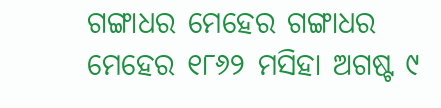ଗଙ୍ଗାଧର ମେହେର ଗଙ୍ଗାଧର ମେହେର ୧୮୬୨ ମସିହା ଅଗଷ୍ଟ ୯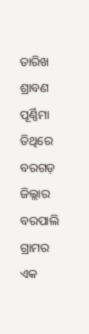ତାରିଖ ଶ୍ରାବଣ ପୂର୍ଣ୍ଣିମା ତିଥିରେ ବରଗଡ଼ ଜିଲ୍ଲାର ବରପାଲି ଗ୍ରାମର ଏକ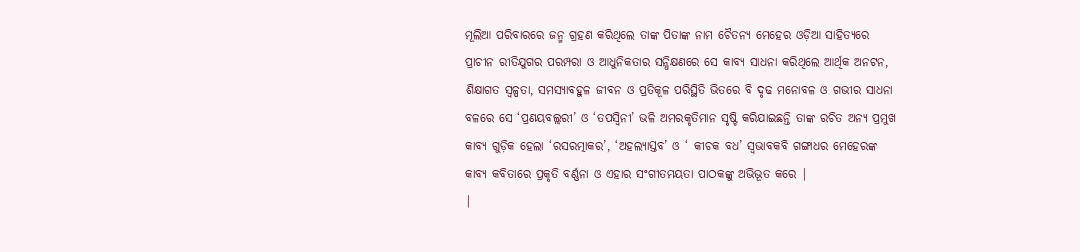ମୂଲିଆ ପରିବାରରେ ଜନ୍ମ ଗ୍ରହଣ କରିଥିଲେ ତାଙ୍କ ପିତାଙ୍କ ନାମ ଚୈତନ୍ୟ ମେହେର ଓଡ଼ିଆ ସାହିତ୍ୟରେ ପ୍ରାଚୀନ ରୀତିଯୁଗର ପରମ୍ପରା ଓ ଆଧୁନିକତାର ସନ୍ଧିକ୍ଷଣରେ ସେ କାବ୍ୟ ସାଧନା କରିଥିଲେ ଆର୍ଥିକ ଅନଟନ, ଶିକ୍ଷାଗତ ସ୍ବଳ୍ପତା, ସମସ୍ୟାବହୁଳ ଜୀବନ ଓ ପ୍ରତିକୂଳ ପରିସ୍ଥିତି ଭିତରେ ବି ଦୃଢ ମନୋବଳ ଓ ଗଭୀର ସାଧନା ବଳରେ ସେ ‘ପ୍ରଣୟବଲ୍ଲରୀ’ ଓ ‘ତପସ୍ବିନୀ’ ଭଳି ଅମରକୃତିମାନ ସୃଷ୍ଟି କରିଯାଇଛନ୍ତି ତାଙ୍କ ରଚିତ ଅନ୍ୟ ପ୍ରମୁଖ କାବ୍ୟ ଗୁଡ଼ିକ ହେଲା ‘ରସରତ୍ମାକର’, ‘ଅହଲ୍ୟାସ୍ତବ’ ଓ ‘ କୀଚକ ବଧ’ ସ୍ବଭାବକବି ଗଙ୍ଗାଧର ମେହେରଙ୍କ କାବ୍ୟ କବିତାରେ ପ୍ରକୃତି ବର୍ଣ୍ଣନା ଓ ଏହାର ସଂଗୀତମୟତା ପାଠକଙ୍କୁ ଅଭିଭୂତ କରେ |
|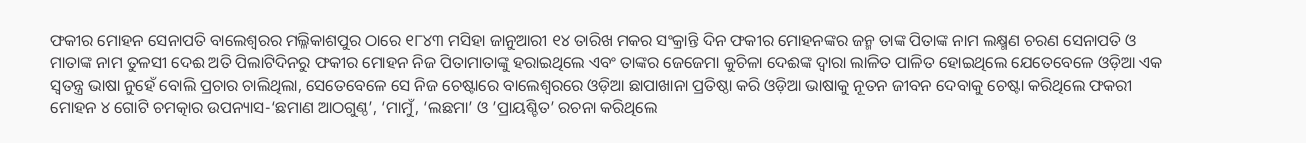ଫକୀର ମୋହନ ସେନାପତି ବାଲେଶ୍ବରର ମଲ୍ଳିକାଶପୁର ଠାରେ ୧୮୪୩ ମସିହା ଜାନୁଆରୀ ୧୪ ତାରିଖ ମକର ସଂକ୍ରାନ୍ତି ଦିନ ଫକୀର ମୋହନଙ୍କର ଜନ୍ମ ତାଙ୍କ ପିତାଙ୍କ ନାମ ଲକ୍ଷ୍ମଣ ଚରଣ ସେନାପତି ଓ ମାତାଙ୍କ ନାମ ତୁଳସୀ ଦେଈ ଅତି ପିଲାଟିଦିନରୁ ଫକୀର ମୋହନ ନିଜ ପିତାମାତାଙ୍କୁ ହରାଇଥିଲେ ଏବଂ ତାଙ୍କର ଜେଜେମା କୁଚିଳା ଦେଈଙ୍କ ଦ୍ବାରା ଲାଳିତ ପାଳିତ ହୋଇଥିଲେ ଯେତେବେଳେ ଓଡ଼ିଆ ଏକ ସ୍ବତନ୍ତ୍ର ଭାଷା ନୁହେଁ ବୋଲି ପ୍ରଚାର ଚାଲିଥିଲା, ସେତେବେଳେ ସେ ନିଜ ଚେଷ୍ଟାରେ ବାଲେଶ୍ବରରେ ଓଡ଼ିଆ ଛାପାଖାନା ପ୍ରତିଷ୍ଠା କରି ଓଡ଼ିଆ ଭାଷାକୁ ନୂତନ ଜୀବନ ଦେବାକୁ ଚେଷ୍ଟା କରିଥିଲେ ଫକରୀ ମୋହନ ୪ ଗୋଟି ଚମତ୍କାର ଉପନ୍ୟାସ-‘ଛମାଣ ଆଠଗୁଣ୍ଠ’, ‘ମାମୁଁ, ‘ଲଛମା’ ଓ ’ପ୍ରାୟଶ୍ଚିତ’ ରଚନା କରିଥିଲେ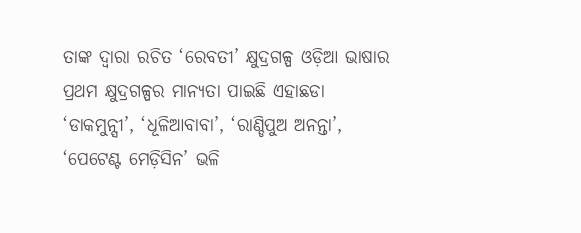ତାଙ୍କ ଦ୍ବାରା ରଚିତ ‘ରେବତୀ’ କ୍ଷୁଦ୍ରଗଳ୍ପ ଓଡ଼ିଆ ଭାଷାର ପ୍ରଥମ କ୍ଷୁଦ୍ରଗଳ୍ପର ମାନ୍ୟତା ପାଇଛି ଏହାଛଡା ‘ଡାକମୁନ୍ସୀ’, ‘ଧୂଳିଆବାବା’, ‘ରାଣ୍ଡିପୁଅ ଅନନ୍ତା’, ‘ପେଟେଣ୍ଟ ମେଡ଼ିସିନ’ ଭଳି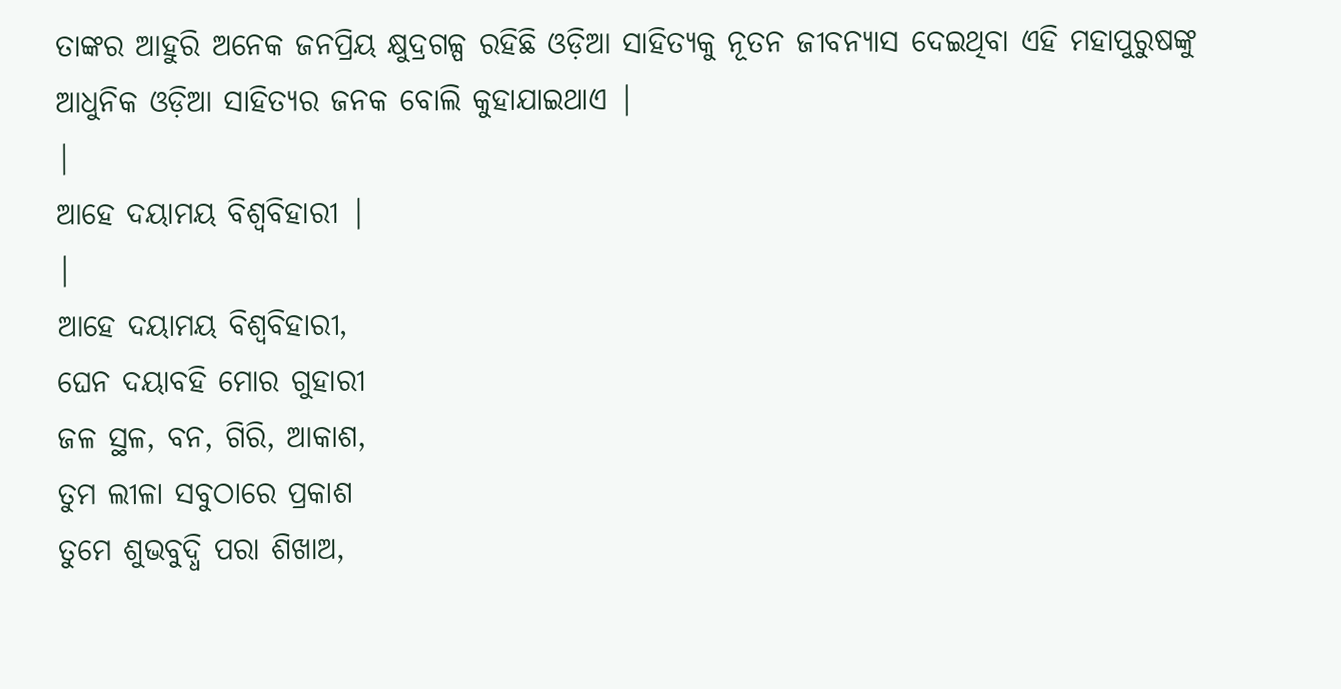ତାଙ୍କର ଆହୁରି ଅନେକ ଜନପ୍ରିୟ କ୍ଷୁଦ୍ରଗଳ୍ପ ରହିଛି ଓଡ଼ିଆ ସାହିତ୍ୟକୁ ନୂତନ ଜୀବନ୍ୟାସ ଦେଇଥିବା ଏହି ମହାପୁରୁଷଙ୍କୁ ଆଧୁନିକ ଓଡ଼ିଆ ସାହିତ୍ୟର ଜନକ ବୋଲି କୁହାଯାଇଥାଏ |
|
ଆହେ ଦୟାମୟ ବିଶ୍ବବିହାରୀ |
|
ଆହେ ଦୟାମୟ ବିଶ୍ବବିହାରୀ,
ଘେନ ଦୟାବହି ମୋର ଗୁହାରୀ
ଜଳ ସ୍ଥଳ, ବନ, ଗିରି, ଆକାଶ,
ତୁମ ଲୀଳା ସବୁଠାରେ ପ୍ରକାଶ
ତୁମେ ଶୁଭବୁଦ୍ଧି ପରା ଶିଖାଅ,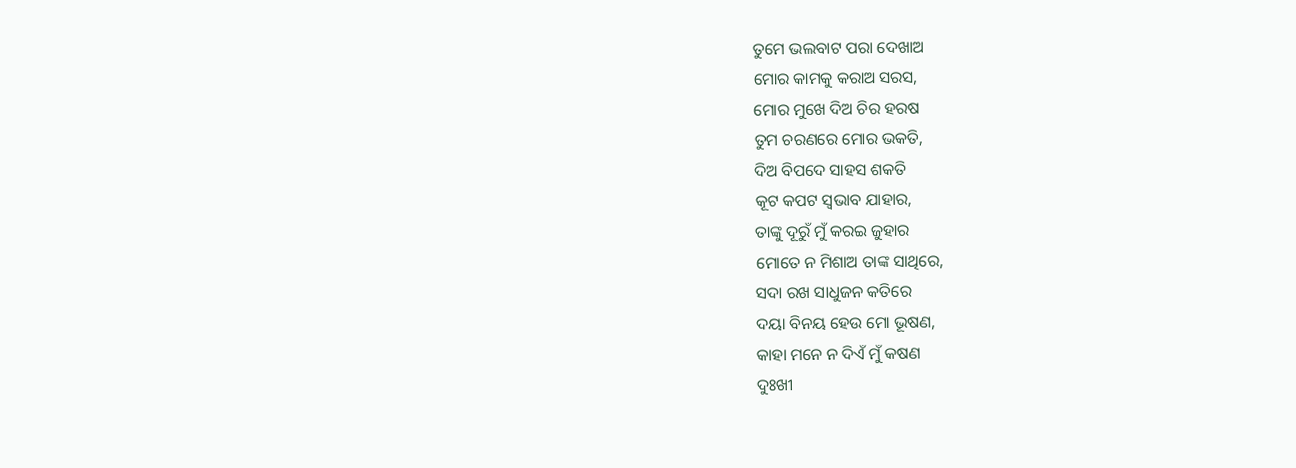ତୁମେ ଭଲବାଟ ପରା ଦେଖାଅ
ମୋର କାମକୁ କରାଅ ସରସ,
ମୋର ମୁଖେ ଦିଅ ଚିର ହରଷ
ତୁମ ଚରଣରେ ମୋର ଭକତି,
ଦିଅ ବିପଦେ ସାହସ ଶକତି
କୂଟ କପଟ ସ୍ବଭାବ ଯାହାର,
ତାଙ୍କୁ ଦୂରୁଁ ମୁଁ କରଇ ଜୁହାର
ମୋତେ ନ ମିଶାଅ ତାଙ୍କ ସାଥିରେ,
ସଦା ରଖ ସାଧୁଜନ କତିରେ
ଦୟା ବିନୟ ହେଉ ମୋ ଭୂଷଣ,
କାହା ମନେ ନ ଦିଏଁ ମୁଁ କଷଣ
ଦୁଃଖୀ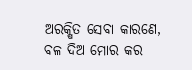ଅରକ୍ଷିତ ସେବା କାରଣେ,
ବଳ ଦିଅ ମୋର କର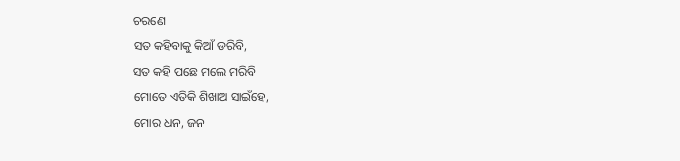ଚରଣେ
ସତ କହିବାକୁ କିଆଁ ଡରିବି,
ସତ କହି ପଛେ ମଲେ ମରିବି
ମୋତେ ଏତିକି ଶିଖାଅ ସାଇଁହେ,
ମୋର ଧନ, ଜନ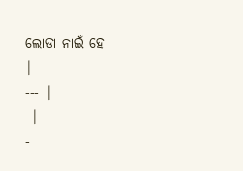ଲୋଡା ନାଇଁ ହେ
|
--- |
 |
-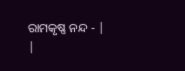ରାମକୃଷ୍ଣ ନନ୍ଦ - |
|